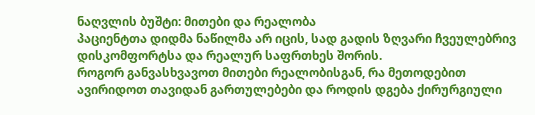ნაღვლის ბუშტი: მითები და რეალობა
პაციენტთა დიდმა ნაწილმა არ იცის, სად გადის ზღვარი ჩვეულებრივ დისკომფორტსა და რეალურ საფრთხეს შორის.
როგორ განვასხვავოთ მითები რეალობისგან, რა მეთოდებით ავირიდოთ თავიდან გართულებები და როდის დგება ქირურგიული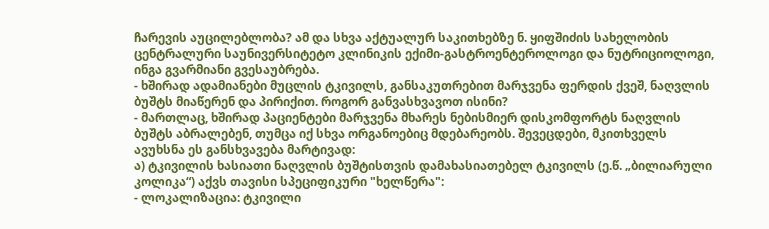ჩარევის აუცილებლობა? ამ და სხვა აქტუალურ საკითხებზე ნ. ყიფშიძის სახელობის ცენტრალური საუნივერსიტეტო კლინიკის ექიმი-გასტროენტეროლოგი და ნუტრიციოლოგი, ინგა გვარმიანი გვესაუბრება.
- ხშირად ადამიანები მუცლის ტკივილს, განსაკუთრებით მარჯვენა ფერდის ქვეშ, ნაღვლის ბუშტს მიაწერენ და პირიქით. როგორ განვასხვავოთ ისინი?
- მართლაც, ხშირად პაციენტები მარჯვენა მხარეს ნებისმიერ დისკომფორტს ნაღვლის ბუშტს აბრალებენ, თუმცა იქ სხვა ორგანოებიც მდებარეობს. შევეცდები, მკითხველს ავუხსნა ეს განსხვავება მარტივად:
ა) ტკივილის ხასიათი ნაღვლის ბუშტისთვის დამახასიათებელ ტკივილს (ე.წ. „ბილიარული კოლიკა“) აქვს თავისი სპეციფიკური "ხელწერა":
- ლოკალიზაცია: ტკივილი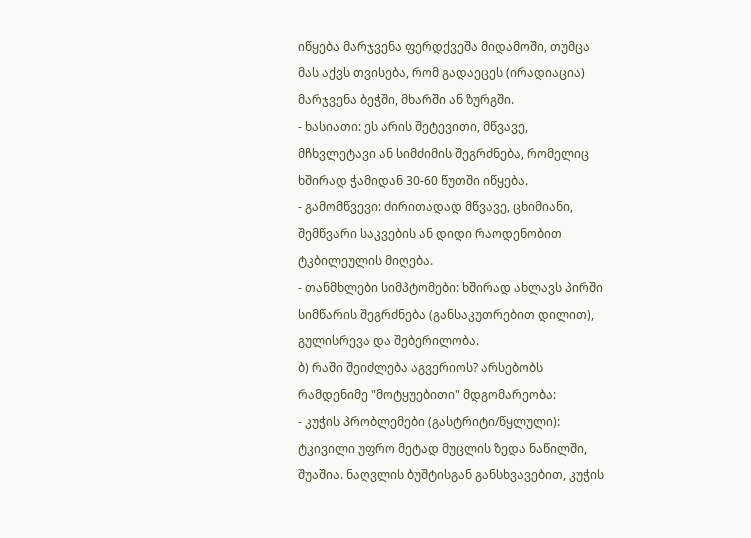იწყება მარჯვენა ფერდქვეშა მიდამოში, თუმცა მას აქვს თვისება, რომ გადაეცეს (ირადიაცია) მარჯვენა ბეჭში, მხარში ან ზურგში.
- ხასიათი: ეს არის შეტევითი, მწვავე, მჩხვლეტავი ან სიმძიმის შეგრძნება, რომელიც ხშირად ჭამიდან 30-60 წუთში იწყება.
- გამომწვევი: ძირითადად მწვავე, ცხიმიანი, შემწვარი საკვების ან დიდი რაოდენობით ტკბილეულის მიღება.
- თანმხლები სიმპტომები: ხშირად ახლავს პირში სიმწარის შეგრძნება (განსაკუთრებით დილით), გულისრევა და შებერილობა.
ბ) რაში შეიძლება აგვერიოს? არსებობს რამდენიმე "მოტყუებითი" მდგომარეობა:
- კუჭის პრობლემები (გასტრიტი/წყლული): ტკივილი უფრო მეტად მუცლის ზედა ნაწილში, შუაშია. ნაღვლის ბუშტისგან განსხვავებით, კუჭის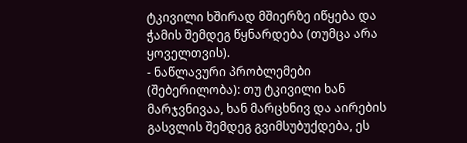ტკივილი ხშირად მშიერზე იწყება და ჭამის შემდეგ წყნარდება (თუმცა არა ყოველთვის).
- ნაწლავური პრობლემები (შებერილობა): თუ ტკივილი ხან მარჯვნივაა, ხან მარცხნივ და აირების გასვლის შემდეგ გვიმსუბუქდება, ეს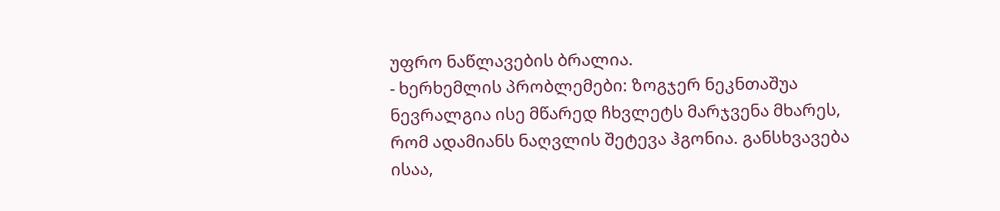უფრო ნაწლავების ბრალია.
- ხერხემლის პრობლემები: ზოგჯერ ნეკნთაშუა ნევრალგია ისე მწარედ ჩხვლეტს მარჯვენა მხარეს, რომ ადამიანს ნაღვლის შეტევა ჰგონია. განსხვავება ისაა,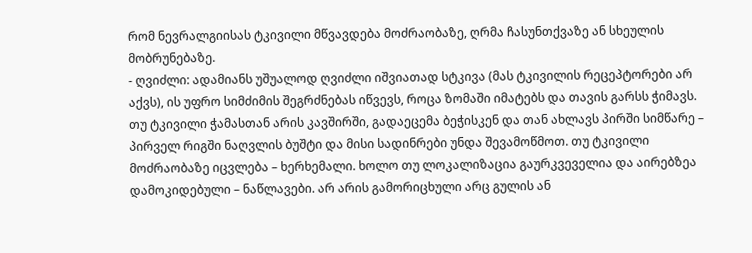რომ ნევრალგიისას ტკივილი მწვავდება მოძრაობაზე, ღრმა ჩასუნთქვაზე ან სხეულის მობრუნებაზე.
- ღვიძლი: ადამიანს უშუალოდ ღვიძლი იშვიათად სტკივა (მას ტკივილის რეცეპტორები არ აქვს), ის უფრო სიმძიმის შეგრძნებას იწვევს, როცა ზომაში იმატებს და თავის გარსს ჭიმავს.
თუ ტკივილი ჭამასთან არის კავშირში, გადაეცემა ბეჭისკენ და თან ახლავს პირში სიმწარე – პირველ რიგში ნაღვლის ბუშტი და მისი სადინრები უნდა შევამოწმოთ. თუ ტკივილი მოძრაობაზე იცვლება – ხერხემალი. ხოლო თუ ლოკალიზაცია გაურკვეველია და აირებზეა დამოკიდებული – ნაწლავები. არ არის გამორიცხული არც გულის ან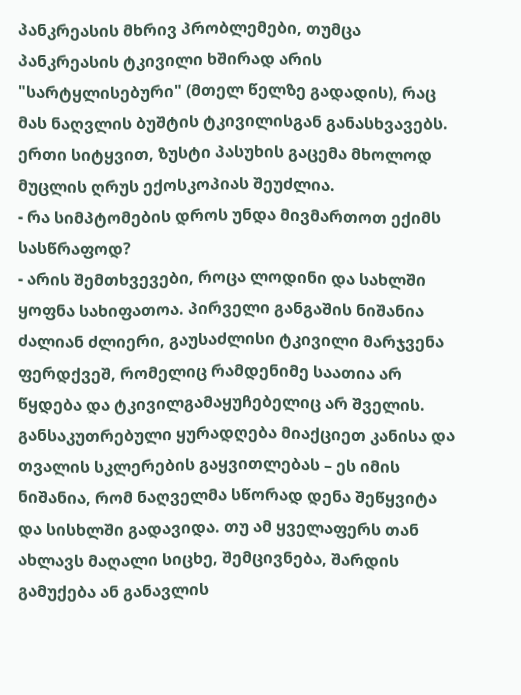პანკრეასის მხრივ პრობლემები, თუმცა პანკრეასის ტკივილი ხშირად არის "სარტყლისებური" (მთელ წელზე გადადის), რაც მას ნაღვლის ბუშტის ტკივილისგან განასხვავებს. ერთი სიტყვით, ზუსტი პასუხის გაცემა მხოლოდ მუცლის ღრუს ექოსკოპიას შეუძლია.
- რა სიმპტომების დროს უნდა მივმართოთ ექიმს სასწრაფოდ?
- არის შემთხვევები, როცა ლოდინი და სახლში ყოფნა სახიფათოა. პირველი განგაშის ნიშანია ძალიან ძლიერი, გაუსაძლისი ტკივილი მარჯვენა ფერდქვეშ, რომელიც რამდენიმე საათია არ წყდება და ტკივილგამაყუჩებელიც არ შველის.
განსაკუთრებული ყურადღება მიაქციეთ კანისა და თვალის სკლერების გაყვითლებას – ეს იმის ნიშანია, რომ ნაღველმა სწორად დენა შეწყვიტა და სისხლში გადავიდა. თუ ამ ყველაფერს თან ახლავს მაღალი სიცხე, შემცივნება, შარდის გამუქება ან განავლის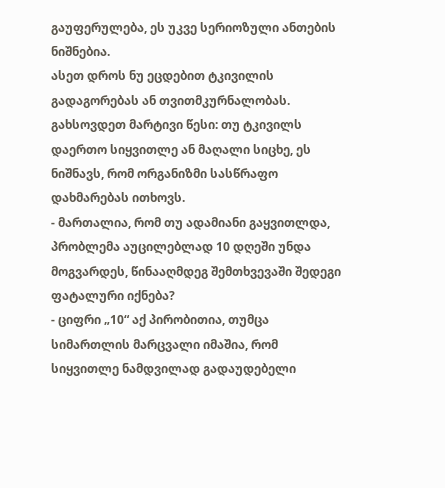გაუფერულება, ეს უკვე სერიოზული ანთების ნიშნებია.
ასეთ დროს ნუ ეცდებით ტკივილის გადაგორებას ან თვითმკურნალობას. გახსოვდეთ მარტივი წესი: თუ ტკივილს დაერთო სიყვითლე ან მაღალი სიცხე, ეს ნიშნავს, რომ ორგანიზმი სასწრაფო დახმარებას ითხოვს.
- მართალია, რომ თუ ადამიანი გაყვითლდა, პრობლემა აუცილებლად 10 დღეში უნდა მოგვარდეს, წინააღმდეგ შემთხვევაში შედეგი ფატალური იქნება?
- ციფრი „10“ აქ პირობითია, თუმცა სიმართლის მარცვალი იმაშია, რომ სიყვითლე ნამდვილად გადაუდებელი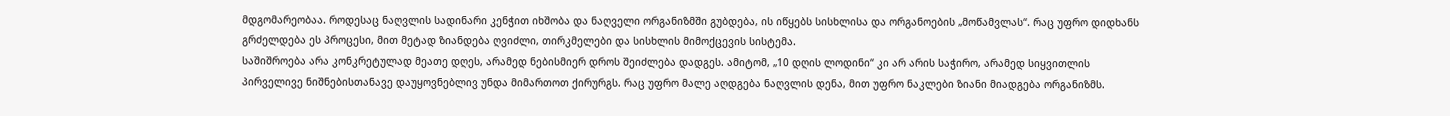მდგომარეობაა. როდესაც ნაღვლის სადინარი კენჭით იხშობა და ნაღველი ორგანიზმში გუბდება, ის იწყებს სისხლისა და ორგანოების „მოწამვლას“. რაც უფრო დიდხანს გრძელდება ეს პროცესი, მით მეტად ზიანდება ღვიძლი, თირკმელები და სისხლის მიმოქცევის სისტემა.
საშიშროება არა კონკრეტულად მეათე დღეს, არამედ ნებისმიერ დროს შეიძლება დადგეს. ამიტომ, „10 დღის ლოდინი“ კი არ არის საჭირო, არამედ სიყვითლის პირველივე ნიშნებისთანავე დაუყოვნებლივ უნდა მიმართოთ ქირურგს. რაც უფრო მალე აღდგება ნაღვლის დენა, მით უფრო ნაკლები ზიანი მიადგება ორგანიზმს.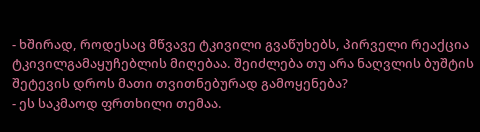- ხშირად, როდესაც მწვავე ტკივილი გვაწუხებს, პირველი რეაქცია ტკივილგამაყუჩებლის მიღებაა. შეიძლება თუ არა ნაღვლის ბუშტის შეტევის დროს მათი თვითნებურად გამოყენება?
- ეს საკმაოდ ფრთხილი თემაა.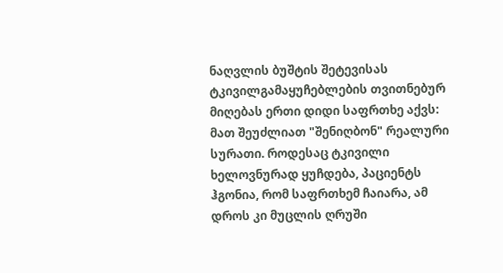ნაღვლის ბუშტის შეტევისას ტკივილგამაყუჩებლების თვითნებურ მიღებას ერთი დიდი საფრთხე აქვს: მათ შეუძლიათ "შენიღბონ" რეალური სურათი. როდესაც ტკივილი ხელოვნურად ყუჩდება, პაციენტს ჰგონია, რომ საფრთხემ ჩაიარა, ამ დროს კი მუცლის ღრუში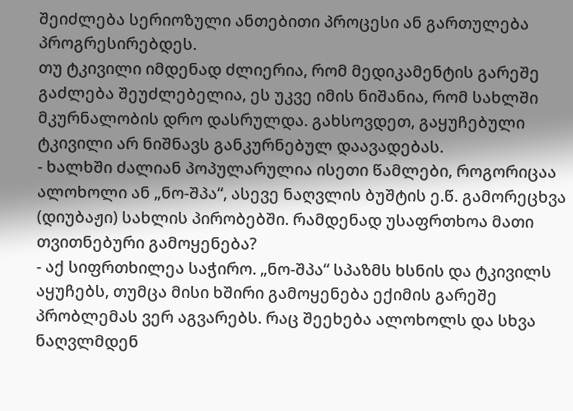შეიძლება სერიოზული ანთებითი პროცესი ან გართულება პროგრესირებდეს.
თუ ტკივილი იმდენად ძლიერია, რომ მედიკამენტის გარეშე გაძლება შეუძლებელია, ეს უკვე იმის ნიშანია, რომ სახლში მკურნალობის დრო დასრულდა. გახსოვდეთ, გაყუჩებული ტკივილი არ ნიშნავს განკურნებულ დაავადებას.
- ხალხში ძალიან პოპულარულია ისეთი წამლები, როგორიცაა ალოხოლი ან „ნო-შპა“, ასევე ნაღვლის ბუშტის ე.წ. გამორეცხვა (დიუბაჟი) სახლის პირობებში. რამდენად უსაფრთხოა მათი თვითნებური გამოყენება?
- აქ სიფრთხილეა საჭირო. „ნო-შპა“ სპაზმს ხსნის და ტკივილს აყუჩებს, თუმცა მისი ხშირი გამოყენება ექიმის გარეშე პრობლემას ვერ აგვარებს. რაც შეეხება ალოხოლს და სხვა ნაღვლმდენ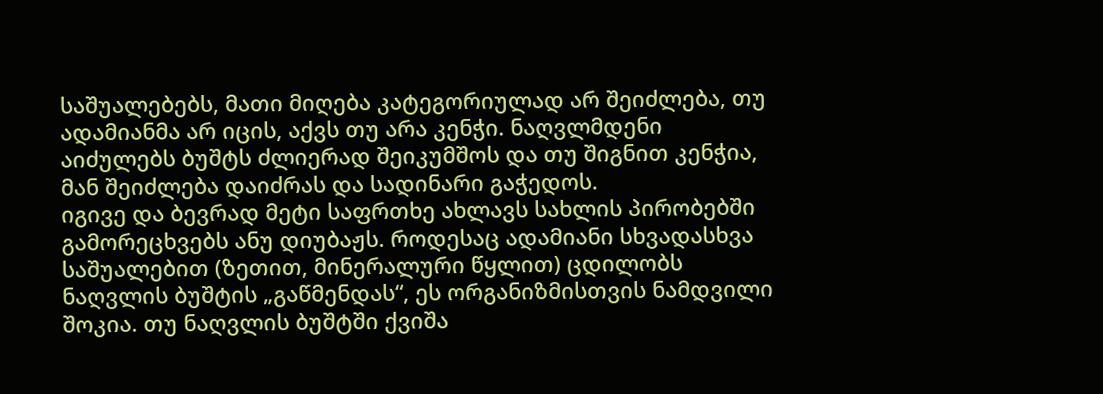საშუალებებს, მათი მიღება კატეგორიულად არ შეიძლება, თუ ადამიანმა არ იცის, აქვს თუ არა კენჭი. ნაღვლმდენი აიძულებს ბუშტს ძლიერად შეიკუმშოს და თუ შიგნით კენჭია, მან შეიძლება დაიძრას და სადინარი გაჭედოს.
იგივე და ბევრად მეტი საფრთხე ახლავს სახლის პირობებში გამორეცხვებს ანუ დიუბაჟს. როდესაც ადამიანი სხვადასხვა საშუალებით (ზეთით, მინერალური წყლით) ცდილობს ნაღვლის ბუშტის „გაწმენდას“, ეს ორგანიზმისთვის ნამდვილი შოკია. თუ ნაღვლის ბუშტში ქვიშა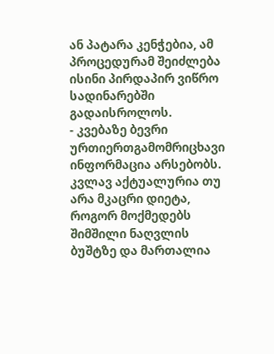ან პატარა კენჭებია, ამ პროცედურამ შეიძლება ისინი პირდაპირ ვიწრო სადინარებში გადაისროლოს.
- კვებაზე ბევრი ურთიერთგამომრიცხავი ინფორმაცია არსებობს. კვლავ აქტუალურია თუ არა მკაცრი დიეტა, როგორ მოქმედებს შიმშილი ნაღვლის ბუშტზე და მართალია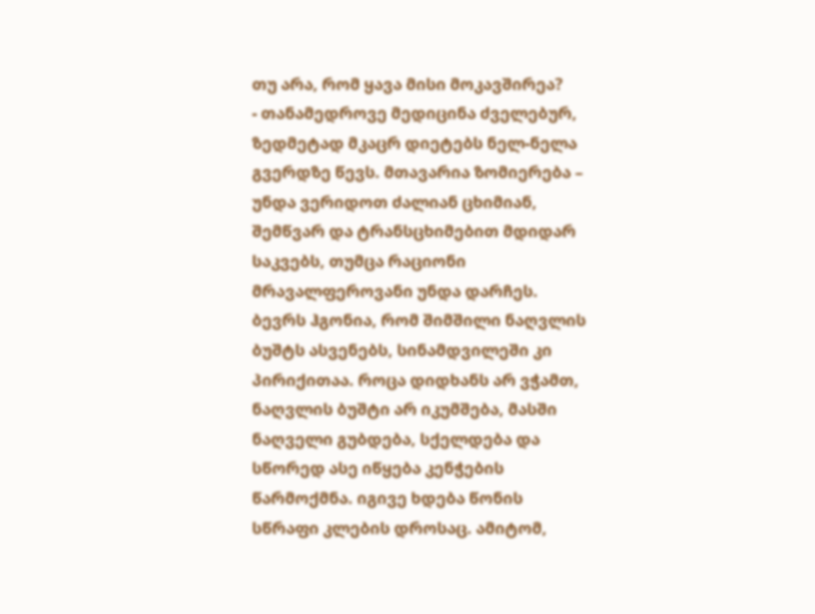თუ არა, რომ ყავა მისი მოკავშირეა?
- თანამედროვე მედიცინა ძველებურ, ზედმეტად მკაცრ დიეტებს ნელ-ნელა გვერდზე წევს. მთავარია ზომიერება – უნდა ვერიდოთ ძალიან ცხიმიან, შემწვარ და ტრანსცხიმებით მდიდარ საკვებს, თუმცა რაციონი მრავალფეროვანი უნდა დარჩეს.
ბევრს ჰგონია, რომ შიმშილი ნაღვლის ბუშტს ასვენებს, სინამდვილეში კი პირიქითაა. როცა დიდხანს არ ვჭამთ, ნაღვლის ბუშტი არ იკუმშება, მასში ნაღველი გუბდება, სქელდება და სწორედ ასე იწყება კენჭების წარმოქმნა. იგივე ხდება წონის სწრაფი კლების დროსაც. ამიტომ,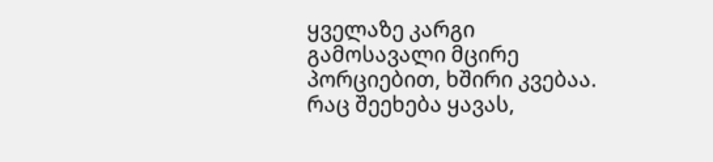ყველაზე კარგი გამოსავალი მცირე პორციებით, ხშირი კვებაა.
რაც შეეხება ყავას,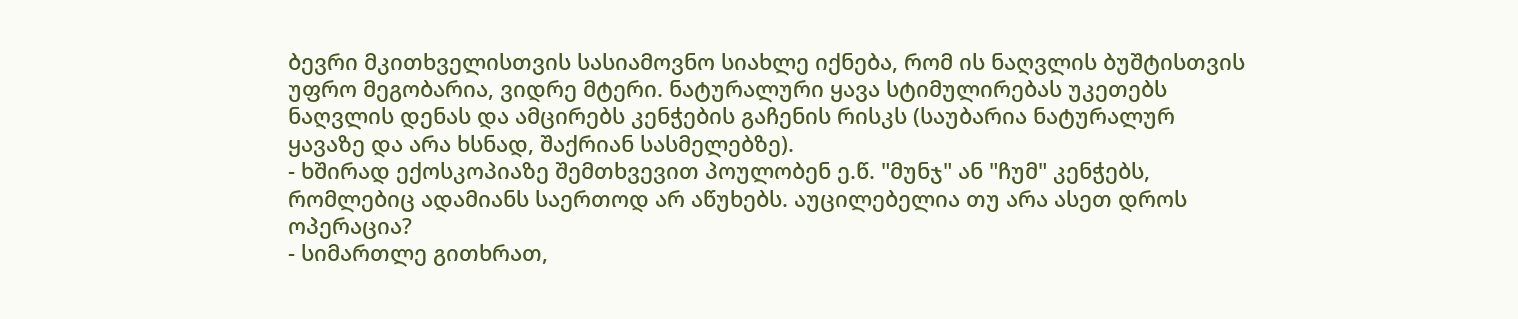ბევრი მკითხველისთვის სასიამოვნო სიახლე იქნება, რომ ის ნაღვლის ბუშტისთვის უფრო მეგობარია, ვიდრე მტერი. ნატურალური ყავა სტიმულირებას უკეთებს ნაღვლის დენას და ამცირებს კენჭების გაჩენის რისკს (საუბარია ნატურალურ ყავაზე და არა ხსნად, შაქრიან სასმელებზე).
- ხშირად ექოსკოპიაზე შემთხვევით პოულობენ ე.წ. "მუნჯ" ან "ჩუმ" კენჭებს, რომლებიც ადამიანს საერთოდ არ აწუხებს. აუცილებელია თუ არა ასეთ დროს ოპერაცია?
- სიმართლე გითხრათ,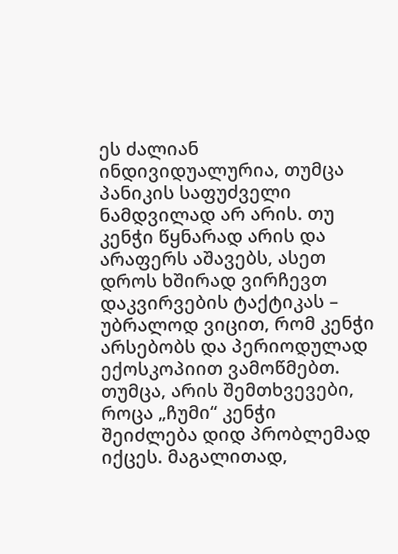ეს ძალიან ინდივიდუალურია, თუმცა პანიკის საფუძველი ნამდვილად არ არის. თუ კენჭი წყნარად არის და არაფერს აშავებს, ასეთ დროს ხშირად ვირჩევთ დაკვირვების ტაქტიკას – უბრალოდ ვიცით, რომ კენჭი არსებობს და პერიოდულად ექოსკოპიით ვამოწმებთ.
თუმცა, არის შემთხვევები, როცა „ჩუმი“ კენჭი შეიძლება დიდ პრობლემად იქცეს. მაგალითად,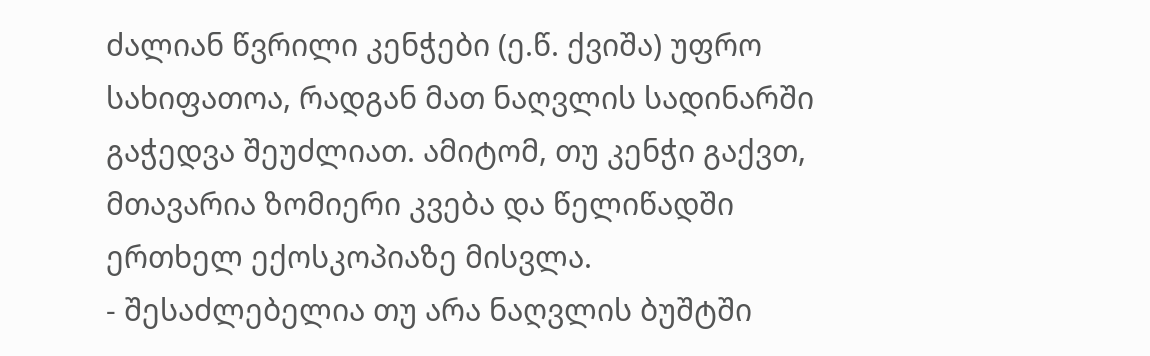ძალიან წვრილი კენჭები (ე.წ. ქვიშა) უფრო სახიფათოა, რადგან მათ ნაღვლის სადინარში გაჭედვა შეუძლიათ. ამიტომ, თუ კენჭი გაქვთ, მთავარია ზომიერი კვება და წელიწადში ერთხელ ექოსკოპიაზე მისვლა.
- შესაძლებელია თუ არა ნაღვლის ბუშტში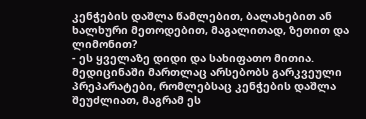კენჭების დაშლა წამლებით, ბალახებით ან ხალხური მეთოდებით, მაგალითად, ზეთით და ლიმონით?
- ეს ყველაზე დიდი და სახიფათო მითია. მედიცინაში მართლაც არსებობს გარკვეული პრეპარატები, რომლებსაც კენჭების დაშლა შეუძლიათ, მაგრამ ეს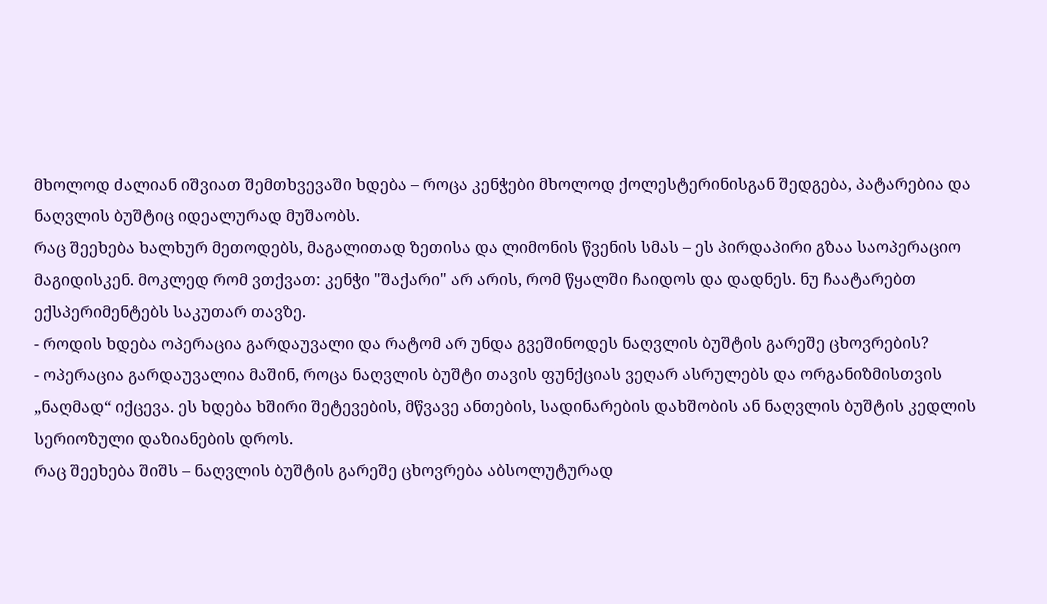მხოლოდ ძალიან იშვიათ შემთხვევაში ხდება – როცა კენჭები მხოლოდ ქოლესტერინისგან შედგება, პატარებია და ნაღვლის ბუშტიც იდეალურად მუშაობს.
რაც შეეხება ხალხურ მეთოდებს, მაგალითად ზეთისა და ლიმონის წვენის სმას – ეს პირდაპირი გზაა საოპერაციო მაგიდისკენ. მოკლედ რომ ვთქვათ: კენჭი "შაქარი" არ არის, რომ წყალში ჩაიდოს და დადნეს. ნუ ჩაატარებთ ექსპერიმენტებს საკუთარ თავზე.
- როდის ხდება ოპერაცია გარდაუვალი და რატომ არ უნდა გვეშინოდეს ნაღვლის ბუშტის გარეშე ცხოვრების?
- ოპერაცია გარდაუვალია მაშინ, როცა ნაღვლის ბუშტი თავის ფუნქციას ვეღარ ასრულებს და ორგანიზმისთვის „ნაღმად“ იქცევა. ეს ხდება ხშირი შეტევების, მწვავე ანთების, სადინარების დახშობის ან ნაღვლის ბუშტის კედლის სერიოზული დაზიანების დროს.
რაც შეეხება შიშს – ნაღვლის ბუშტის გარეშე ცხოვრება აბსოლუტურად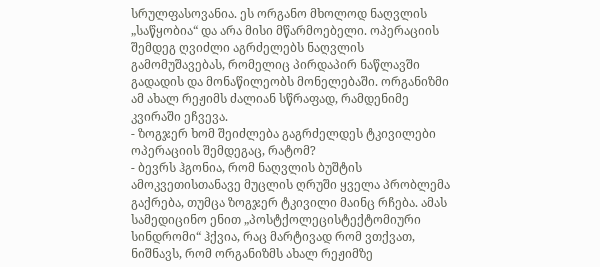სრულფასოვანია. ეს ორგანო მხოლოდ ნაღვლის „საწყობია“ და არა მისი მწარმოებელი. ოპერაციის შემდეგ ღვიძლი აგრძელებს ნაღვლის გამომუშავებას, რომელიც პირდაპირ ნაწლავში გადადის და მონაწილეობს მონელებაში. ორგანიზმი ამ ახალ რეჟიმს ძალიან სწრაფად, რამდენიმე კვირაში ეჩვევა.
- ზოგჯერ ხომ შეიძლება გაგრძელდეს ტკივილები ოპერაციის შემდეგაც, რატომ?
- ბევრს ჰგონია, რომ ნაღვლის ბუშტის ამოკვეთისთანავე მუცლის ღრუში ყველა პრობლემა გაქრება, თუმცა ზოგჯერ ტკივილი მაინც რჩება. ამას სამედიცინო ენით „პოსტქოლეცისტექტომიური სინდრომი“ ჰქვია, რაც მარტივად რომ ვთქვათ, ნიშნავს, რომ ორგანიზმს ახალ რეჟიმზე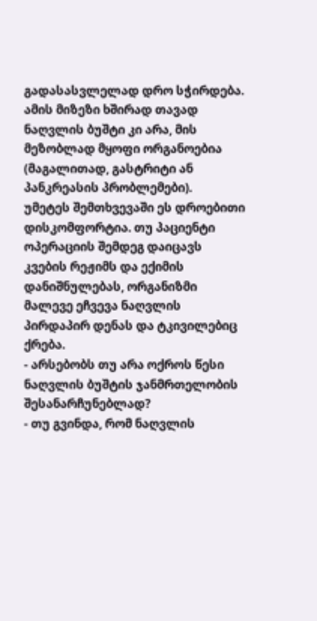გადასასვლელად დრო სჭირდება. ამის მიზეზი ხშირად თავად ნაღვლის ბუშტი კი არა, მის მეზობლად მყოფი ორგანოებია (მაგალითად, გასტრიტი ან პანკრეასის პრობლემები).
უმეტეს შემთხვევაში ეს დროებითი დისკომფორტია. თუ პაციენტი ოპერაციის შემდეგ დაიცავს კვების რეჟიმს და ექიმის დანიშნულებას, ორგანიზმი მალევე ეჩვევა ნაღვლის პირდაპირ დენას და ტკივილებიც ქრება.
- არსებობს თუ არა ოქროს წესი ნაღვლის ბუშტის ჯანმრთელობის შესანარჩუნებლად?
- თუ გვინდა, რომ ნაღვლის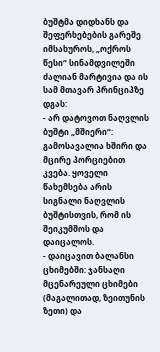ბუშტმა დიდხანს და შეფერხებების გარეშე იმსახუროს, „ოქროს წესი“ სინამდვილეში ძალიან მარტივია და ის სამ მთავარ პრინციპზე დგას:
- არ დატოვოთ ნაღვლის ბუშტი „მშიერი“: გამოსავალია ხშირი და მცირე პორციებით კვება. ყოველი წახემსება არის სიგნალი ნაღვლის ბუშტისთვის, რომ ის შეიკუმშოს და დაიცალოს.
- დაიცავით ბალანსი ცხიმებში: ჯანსაღი მცენარეული ცხიმები (მაგალითად, ზეითუნის ზეთი) და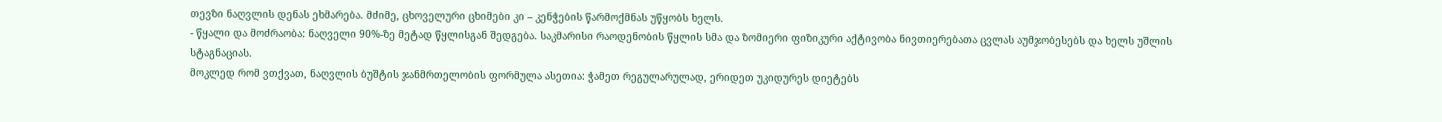თევზი ნაღვლის დენას ეხმარება. მძიმე, ცხოველური ცხიმები კი – კენჭების წარმოქმნას უწყობს ხელს.
- წყალი და მოძრაობა: ნაღველი 90%-ზე მეტად წყლისგან შედგება. საკმარისი რაოდენობის წყლის სმა და ზომიერი ფიზიკური აქტივობა ნივთიერებათა ცვლას აუმჯობესებს და ხელს უშლის სტაგნაციას.
მოკლედ რომ ვთქვათ, ნაღვლის ბუშტის ჯანმრთელობის ფორმულა ასეთია: ჭამეთ რეგულარულად, ერიდეთ უკიდურეს დიეტებს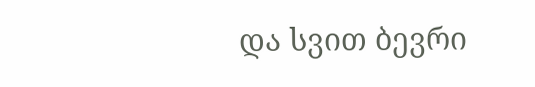და სვით ბევრი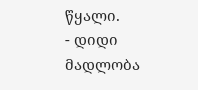წყალი.
- დიდი მადლობა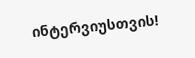ინტერვიუსთვის!